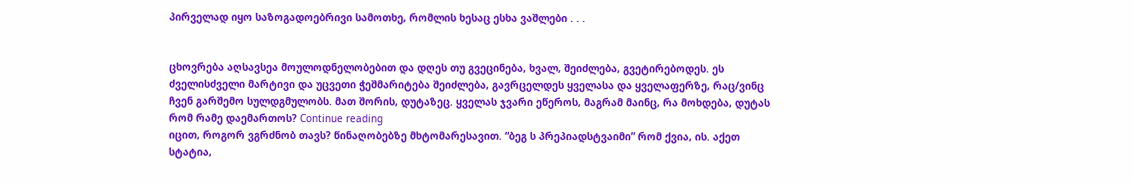პირველად იყო საზოგადოებრივი სამოთხე, რომლის ხესაც ესხა ვაშლები . . .


ცხოვრება აღსავსეა მოულოდნელობებით და დღეს თუ გვეცინება, ხვალ, შეიძლება, გვეტირებოდეს. ეს ძველისძველი მარტივი და უცვეთი ჭეშმარიტება შეიძლება, გავრცელდეს ყველასა და ყველაფერზე, რაც/ვინც ჩვენ გარშემო სულდგმულობს. მათ შორის, დუტაზეც. ყველას ჯვარი ეწეროს, მაგრამ მაინც, რა მოხდება, დუტას რომ რამე დაემართოს? Continue reading
იცით, როგორ ვგრძნობ თავს? წინაღობებზე მხტომარესავით. “ბეგ ს პრეპიადსტვაიმი” რომ ქვია, ის. აქეთ სტატია,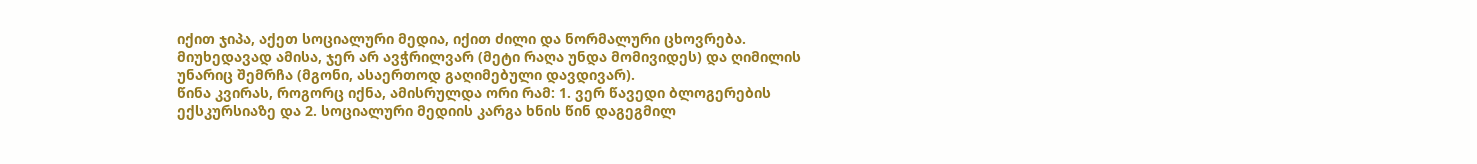იქით ჯიპა, აქეთ სოციალური მედია, იქით ძილი და ნორმალური ცხოვრება. მიუხედავად ამისა, ჯერ არ ავჭრილვარ (მეტი რაღა უნდა მომივიდეს) და ღიმილის უნარიც შემრჩა (მგონი, ასაერთოდ გაღიმებული დავდივარ).
წინა კვირას, როგორც იქნა, ამისრულდა ორი რამ: 1. ვერ წავედი ბლოგერების ექსკურსიაზე და 2. სოციალური მედიის კარგა ხნის წინ დაგეგმილ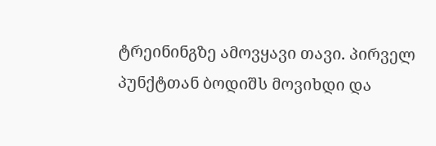ტრეინინგზე ამოვყავი თავი. პირველ პუნქტთან ბოდიშს მოვიხდი და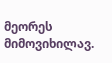მეორეს მიმოვიხილავ.